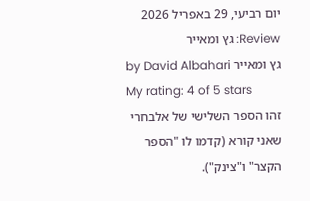יום רביעי, 29 באפריל 2026
Review: גץ ומאייר
גץ ומאייר by David Albahari
My rating: 4 of 5 stars
זהו הספר השלישי של אלבחרי שאני קורא (קדמו לו "הספר הקצר" ו"צינק").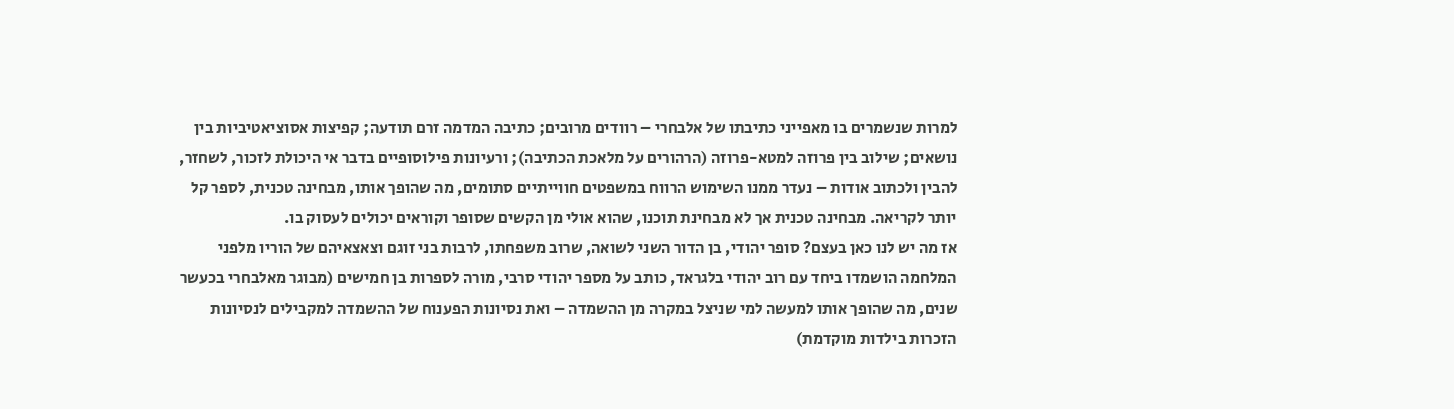למרות שנשמרים בו מאפייני כתיבתו של אלבחרי – רוודים מרובים; כתיבה המדמה זרם תודעה; קפיצות אסוציאטיביות בין נושאים; שילוב בין פרוזה למטא-פרוזה (הרהורים על מלאכת הכתיבה); ורעיונות פילוסופיים בדבר אי היכולת לזכור, לשחזר, להבין ולכתוב אודות – נעדר ממנו השימוש הרווח במשפטים חווייתיים סתומים, מה שהופך אותו, מבחינה טכנית, לספר קל יותר לקריאה. מבחינה טכנית אך לא מבחינת תוכנו, שהוא אולי מן הקשים שסופר וקוראים יכולים לעסוק בו.
אז מה יש לנו כאן בעצם? סופר יהודי, בן הדור השני לשואה, שרוב משפחתו, לרבות בני זוגם וצאצאיהם של הוריו מלפני המלחמה הושמדו ביחד עם רוב יהודי בלגראד, כותב על מספר יהודי סרבי, מורה לספרות בן חמישים (מבוגר מאלבחרי בכעשר שנים, מה שהופך אותו למעשה למי שניצל במקרה מן ההשמדה – ואת נסיונות הפענוח של ההשמדה למקבילים לנסיונות הזכרות בילדות מוקדמת)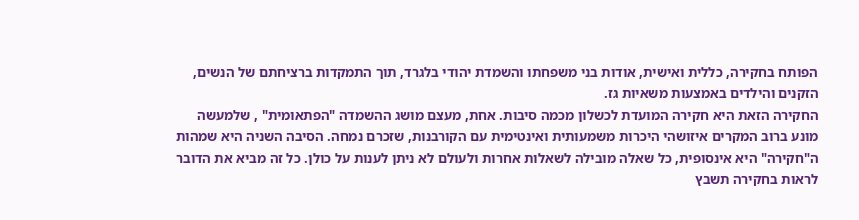הפותח בחקירה, כללית ואישית, אודות בני משפחתו והשמדת יהודי בלגרד, תוך התמקדות ברציחתם של הנשים, הזקנים והילדים באמצעות משאיות גז.
החקירה הזאת היא חקירה המועדת לכשלון מכמה סיבות. אחת, מעצם מושג ההשמדה "הפתאומית" , שלמעשה מונע ברוב המקרים איזושהי היכרות משמעותית ואינטימית עם הקורבנות, שזכרם נמחה. הסיבה השניה היא שמהות ה"חקירה" היא אינסופית, כל שאלה מובילה לשאלות אחרות ולעולם לא ניתן לענות על כולן. כל זה מביא את הדובר לראות בחקירה תשבץ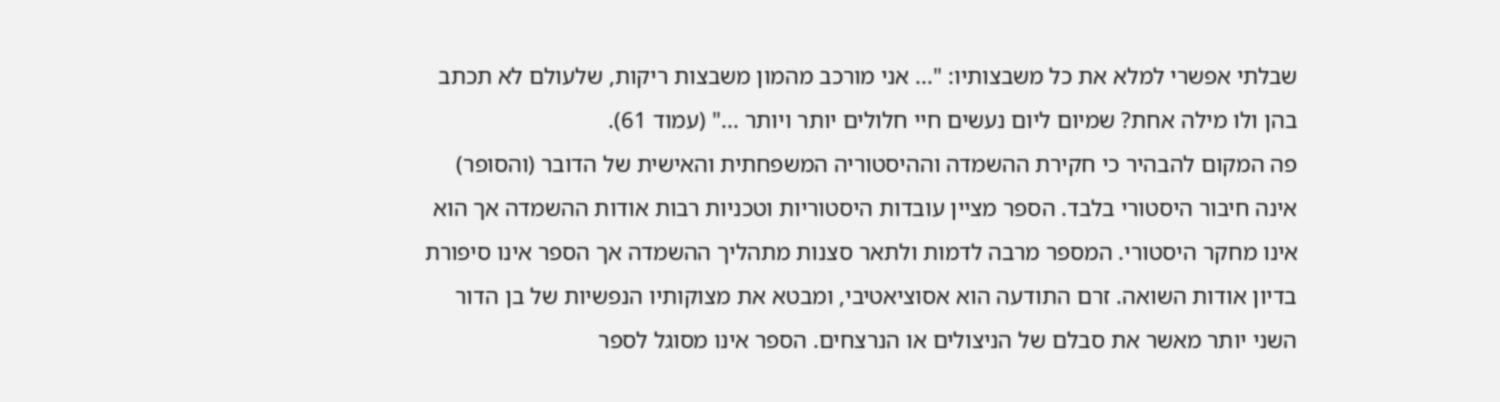שבלתי אפשרי למלא את כל משבצותיו: "... אני מורכב מהמון משבצות ריקות, שלעולם לא תכתב בהן ולו מילה אחת? שמיום ליום נעשים חיי חלולים יותר ויותר ..." (עמוד 61).
פה המקום להבהיר כי חקירת ההשמדה וההיסטוריה המשפחתית והאישית של הדובר (והסופר) אינה חיבור היסטורי בלבד. הספר מציין עובדות היסטוריות וטכניות רבות אודות ההשמדה אך הוא אינו מחקר היסטורי. המספר מרבה לדמות ולתאר סצנות מתהליך ההשמדה אך הספר אינו סיפורת בדיון אודות השואה. זרם התודעה הוא אסוציאטיבי, ומבטא את מצוקותיו הנפשיות של בן הדור השני יותר מאשר את סבלם של הניצולים או הנרצחים. הספר אינו מסוגל לספר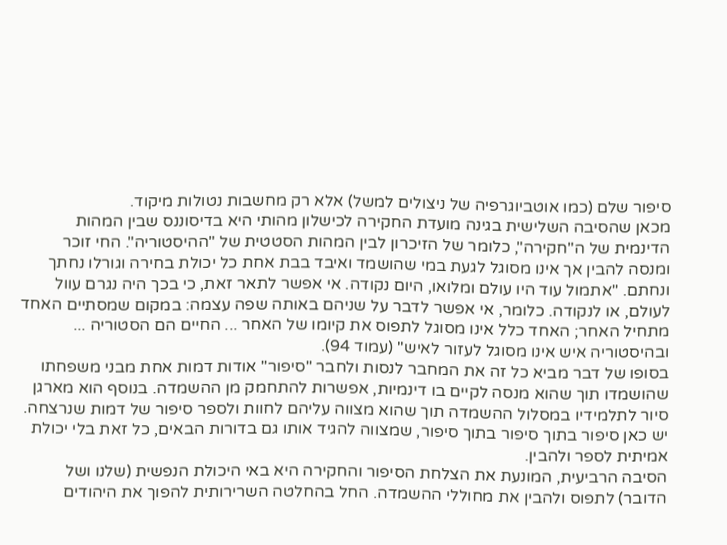סיפור שלם (כמו אוטביוגרפיה של ניצולים למשל) אלא רק מחשבות נטולות מיקוד.
מכאן שהסיבה השלישית בגינה מועדת החקירה לכישלון מהותי היא בדיסוננס שבין המהות הדינמית של ה"חקירה", כלומר של הזיכרון לבין המהות הסטטית של "ההיסטוריה". החי זוכר ומנסה להבין אך אינו מסוגל לגעת במי שהושמד ואיבד בבת אחת כל יכולת בחירה וגורלו נחתך ונחתם. "אתמול עוד היו עולם ומלואו, היום נקודה. אי אפשר לתאר זאת, כי בכך היה נגרם עוול לעולם, או לנקודה. כלומר, אי אפשר לדבר על שניהם באותה שפה עצמה: במקום שמסתיים האחד מתחיל האחר; האחד כלל אינו מסוגל לתפוס את קיומו של האחר ... החיים הם הסטוריה ... ובהיסטוריה איש אינו מסוגל לעזור לאיש" (עמוד 94).
בסופו של דבר מביא כל זה את המחבר לנסות ולחבר "סיפור" אודות דמות אחת מבני משפחתו שהושמדו תוך שהוא מנסה לקיים בו דינמיות, אפשרות להתחמק מן ההשמדה. בנוסף הוא מארגן סיור לתלמידיו במסלול ההשמדה תוך שהוא מצווה עליהם לחוות ולספר סיפור של דמות שנרצחה. יש כאן סיפור בתוך סיפור בתוך סיפור, שמצווה להגיד אותו גם בדורות הבאים, כל זאת בלי יכולת אמיתית לספר ולהבין.
הסיבה הרביעית, המונעת את הצלחת הסיפור והחקירה היא באי היכולת הנפשית (שלנו ושל הדובר) לתפוס ולהבין את מחוללי ההשמדה. החל בהחלטה השרירותית להפוך את היהודים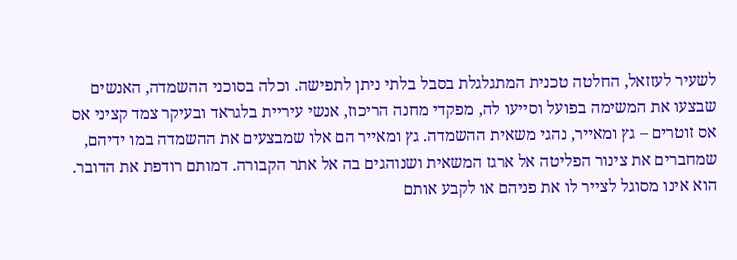לשעיר לעזזאל, החלטה טכנית המתגלגלת בסבל בלתי ניתן לתפישה. וכלה בסוכני ההשמדה, האנשים שבצעו את המשימה בפועל וסייעו לה, מפקדי מחנה הריכוז, אנשי עיריית בלגראד ובעיקר צמד קציני אס אס זוטרים – גץ ומאייר, נהגי משאית ההשמדה. גץ ומאייר הם אלו שמבצעים את ההשמדה במו ידיהם, שמחברים את צינור הפליטה אל ארגז המשאית ושנוהגים בה אל אתר הקבורה. דמותם רודפת את הדובר. הוא אינו מסוגל לצייר לו את פניהם או לקבע אותם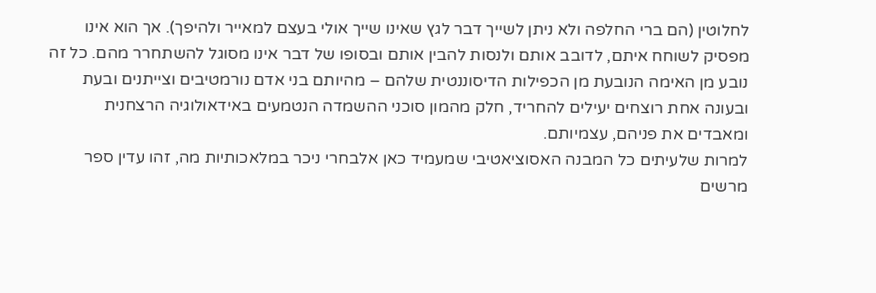לחלוטין (הם ברי החלפה ולא ניתן לשייך דבר לגץ שאינו שייך אולי בעצם למאייר ולהיפך). אך הוא אינו מפסיק לשוחח איתם, לדובב אותם ולנסות להבין אותם ובסופו של דבר אינו מסוגל להשתחרר מהם. כל זה נובע מן האימה הנובעת מן הכפילות הדיסוננטית שלהם – מהיותם בני אדם נורמטיבים וצייתנים ובעת ובעונה אחת רוצחים יעילים להחריד, חלק מהמון סוכני ההשמדה הנטמעים באידאולוגיה הרצחנית ומאבדים את פניהם, עצמיותם.
למרות שלעיתים כל המבנה האסוציאטיבי שמעמיד כאן אלבחרי ניכר במלאכותיות מה, זהו עדין ספר מרשים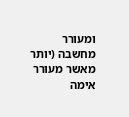ומעורר מחשבה (יותר מאשר מעורר אימה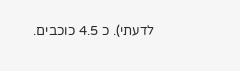לדעתי). כ 4.5 כוכבים.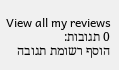View all my reviews
0 תגובות:
הוסף רשומת תגובה